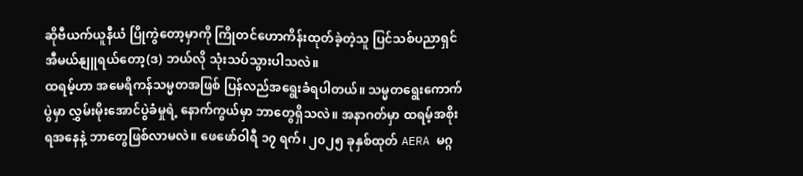ဆိုဗီယက်ယူနီယံ ပြိုကွဲတော့မှာကို ကြိုတင်ဟောကိန်းထုတ်ခဲ့တဲ့သူ ပြင်သစ်ပညာရှင် အီမယ်နျူရယ်တော့(ဒ) ဘယ်လို သုံးသပ်သွားပါသလဲ။
ထရမ့်ဟာ အမေရိကန်သမ္မတအဖြစ် ပြန်လည်အရွေးခံရပါတယ်။ သမ္မတရွေးကောက်ပွဲမှာ လွှမ်းမိုးအောင်ပွဲခံမှုရဲ့ နောက်ကွယ်မှာ ဘာတွေရှိသလဲ။ အနာဂတ်မှာ ထရမ့်အစိုးရအနေနဲ့ ဘာတွေဖြစ်လာမလဲ။ ဖေဖော်ဝါရီ ၁၇ ရက်၊ ၂၀၂၅ ခုနှစ်ထုတ် AERA မဂ္ဂ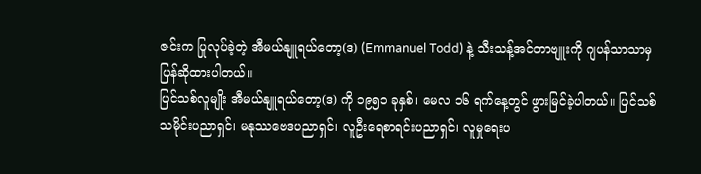ဇင်းက ပြုလုပ်ခဲ့တဲ့ အီမယ်နျူရယ်တော့(ဒ) (Emmanuel Todd) နဲ့ သီးသန့်အင်တာဗျူးကို ဂျပန်သာသာမှ ပြန်ဆိုထားပါတယ်။
ပြင်သစ်လူမျိုး အီမယ်နျူရယ်တော့(ဒ) ကို ၁၉၅၁ ခုနှစ်၊ မေလ ၁၆ ရက်နေ့တွင် ဖွားမြင်ခဲ့ပါတယ်။ ပြင်သစ်သမိုင်းပညာရှင်၊ မနုဿဗေဒပညာရှင်၊ လူဦးရေစာရင်းပညာရှင်၊ လူမှုရေးပ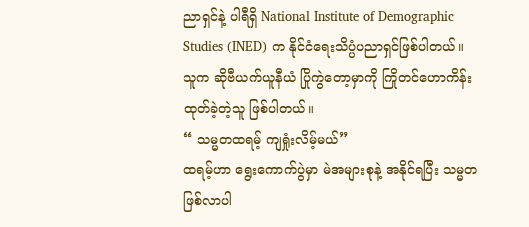ညာရှင်နဲ့ ပါရီရှိ National Institute of Demographic Studies (INED) က နိုင်ငံရေးသိပ္ပံပညာရှင်ဖြစ်ပါတယ်။ သူက ဆိုဗီယက်ယူနီယံ ပြိုကွဲတော့မှာကို ကြိုတင်ဟောကိန်းထုတ်ခဲ့တဲ့သူ ဖြစ်ပါတယ်။
“ သမ္မတထရမ့် ကျရှုံးလိမ့်မယ်”
ထရမ့်ဟာ ရွေးကောက်ပွဲမှာ မဲအများစုနဲ့ အနိုင်ရပြီး သမ္မတဖြစ်လာပါ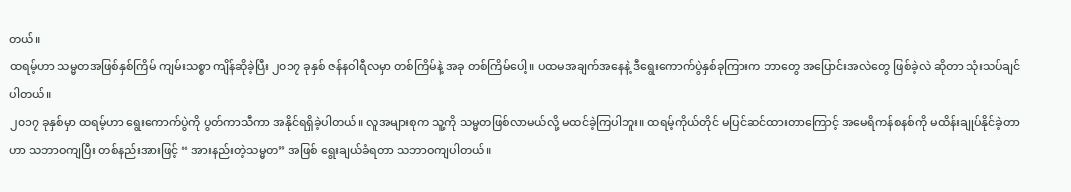တယ်။
ထရမ့်ဟာ သမ္မတအဖြစ်နှစ်ကြိမ် ကျမ်းသစ္စာ ကျိန်ဆိုခဲ့ပြီး ၂၀၁၇ ခုနှစ် ဇန်နဝါရီလမှာ တစ်ကြိမ်နဲ့ အခု တစ်ကြိမ်ပေါ့။ ပထမအချက်အနေနဲ့ ဒီရွေးကောက်ပွဲနှစ်ခုကြားက ဘာတွေ အပြောင်းအလဲတွေ ဖြစ်ခဲ့လဲ ဆိုတာ သုံးသပ်ချင်ပါတယ်။
၂၀၁၇ ခုနှစ်မှာ ထရမ့်ဟာ ရွေးကောက်ပွဲကို ပွတ်ကာသီကာ အနိုင်ရရှိခဲ့ပါတယ်။ လူအများစုက သူ့ကို သမ္မတဖြစ်လာမယ်လို့ မထင်ခဲ့ကြပါဘူး။ ထရမ့်ကိုယ်တိုင် မပြင်ဆင်ထားတာကြောင့် အမေရိကန်စနစ်ကို မထိန်းချုပ်နိုင်ခဲ့တာဟာ သဘာဝကျပြီး တစ်နည်းအားဖြင့် “ အားနည်းတဲ့သမ္မတ” အဖြစ် ရွေးချယ်ခံရတာ သဘာဝကျပါတယ်။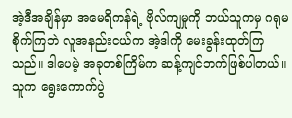အဲ့ဒီအချိန်မှာ အမေရိကန်ရဲ့ ဗိုလ်ကျမှုကို ဘယ်သူကမှ ဂရုမစိုက်ကြဘဲ လူအနည်းငယ်က အဲ့ဒါကို မေးခွန်းထုတ်ကြသည်။ ဒါပေမဲ့ အခုတစ်ကြိမ်က ဆန့်ကျင်ဘက်ဖြစ်ပါတယ်။ သူက ရွေးကောက်ပွဲ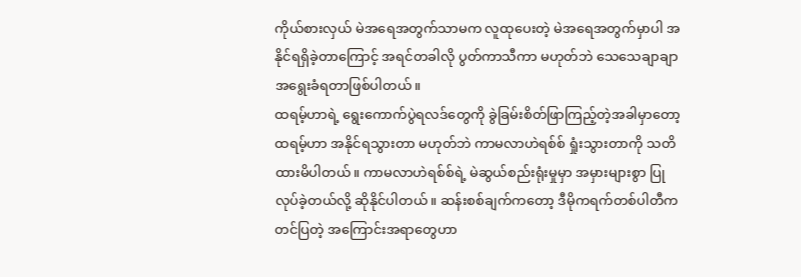ကိုယ်စားလှယ် မဲအရေအတွက်သာမက လူထုပေးတဲ့ မဲအရေအတွက်မှာပါ အနိုင်ရရှိခဲ့တာကြောင့် အရင်တခါလို ပွတ်ကာသီကာ မဟုတ်ဘဲ သေသေချာချာ အရွေးခံရတာဖြစ်ပါတယ်။
ထရမ့်ဟာရဲ့ ရွေးကောက်ပွဲရလဒ်တွေကို ခွဲခြမ်းစိတ်ဖြာကြည့်တဲ့အခါမှာတော့ ထရမ့်ဟာ အနိုင်ရသွားတာ မဟုတ်ဘဲ ကာမလာဟဲရစ်စ် ရှုံးသွားတာကို သတိထားမိပါတယ်။ ကာမလာဟဲရစ်စ်ရဲ့ မဲဆွယ်စည်းရုံးမှုမှာ အမှားများစွာ ပြုလုပ်ခဲ့တယ်လို့ ဆိုနိုင်ပါတယ်။ ဆန်းစစ်ချက်ကတော့ ဒီမိုကရက်တစ်ပါတီက တင်ပြတဲ့ အကြောင်းအရာတွေဟာ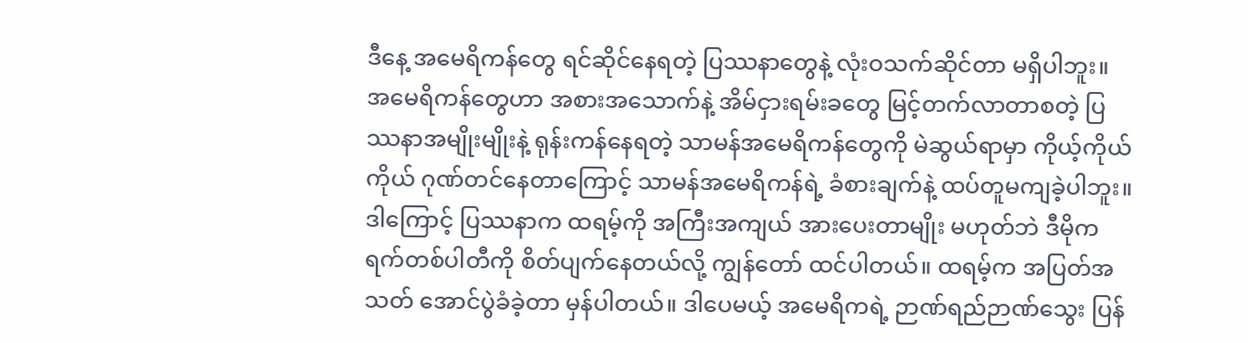ဒီနေ့ အမေရိကန်တွေ ရင်ဆိုင်နေရတဲ့ ပြဿနာတွေနဲ့ လုံးဝသက်ဆိုင်တာ မရှိပါဘူး။ အမေရိကန်တွေဟာ အစားအသောက်နဲ့ အိမ်ငှားရမ်းခတွေ မြင့်တက်လာတာစတဲ့ ပြဿနာအမျိုးမျိုးနဲ့ ရုန်းကန်နေရတဲ့ သာမန်အမေရိကန်တွေကို မဲဆွယ်ရာမှာ ကိုယ့်ကိုယ်ကိုယ် ဂုဏ်တင်နေတာကြောင့် သာမန်အမေရိကန်ရဲ့ ခံစားချက်နဲ့ ထပ်တူမကျခဲ့ပါဘူး။
ဒါကြောင့် ပြဿနာက ထရမ့်ကို အကြီးအကျယ် အားပေးတာမျိုး မဟုတ်ဘဲ ဒီမိုကရက်တစ်ပါတီကို စိတ်ပျက်နေတယ်လို့ ကျွန်တော် ထင်ပါတယ်။ ထရမ့်က အပြတ်အသတ် အောင်ပွဲခံခဲ့တာ မှန်ပါတယ်။ ဒါပေမယ့် အမေရိကရဲ့ ဉာဏ်ရည်ဉာဏ်သွေး ပြန်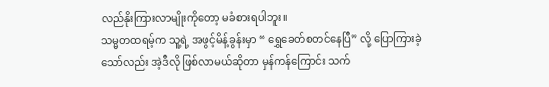လည်နိုးကြားလာမျိုးကိုတော့ မခံစားရပါဘူး။
သမ္မတထရမ့်က သူ့ရဲ့ အဖွင့်မိန့်ခွန်းမှာ “ ရွှေခေတ်စတင်နေပြီ” လို့ ပြောကြားခဲ့သော်လည်း အဲ့ဒီလို ဖြစ်လာမယ်ဆိုတာ မှန်ကန်ကြောင်း သက်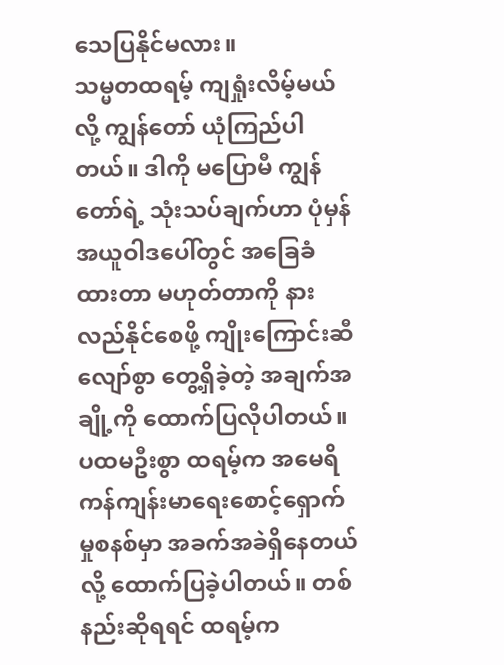သေပြနိုင်မလား။
သမ္မတထရမ့် ကျရှုံးလိမ့်မယ်လို့ ကျွန်တော် ယုံကြည်ပါတယ်။ ဒါကို မပြောမီ ကျွန်တော်ရဲ့ သုံးသပ်ချက်ဟာ ပုံမှန်အယူဝါဒပေါ်တွင် အခြေခံထားတာ မဟုတ်တာကို နားလည်နိုင်စေဖို့ ကျိုးကြောင်းဆီလျော်စွာ တွေ့ရှိခဲ့တဲ့ အချက်အချို့ကို ထောက်ပြလိုပါတယ်။
ပထမဦးစွာ ထရမ့်က အမေရိကန်ကျန်းမာရေးစောင့်ရှောက်မှုစနစ်မှာ အခက်အခဲရှိနေတယ်လို့ ထောက်ပြခဲ့ပါတယ်။ တစ်နည်းဆိုရရင် ထရမ့်က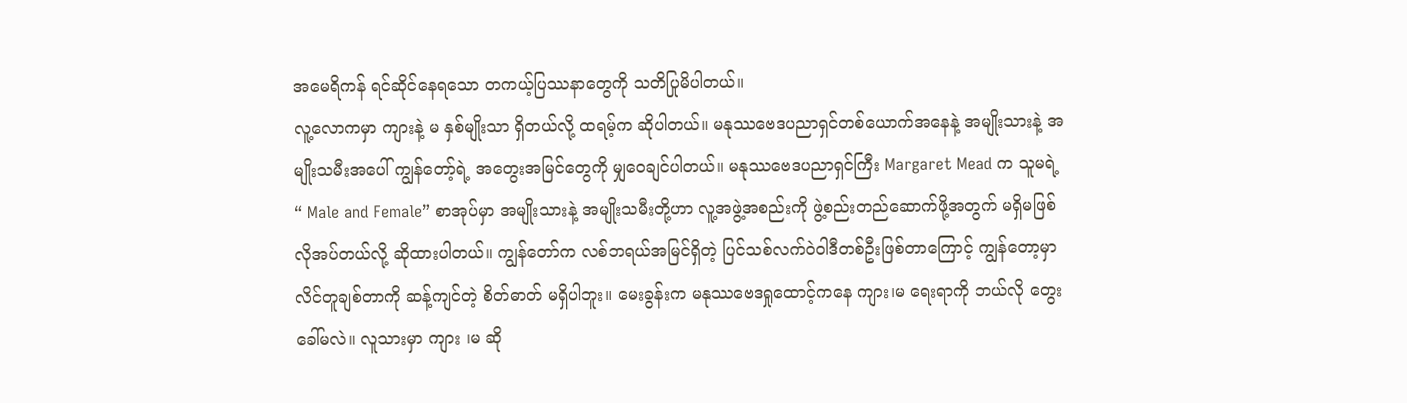အမေရိကန် ရင်ဆိုင်နေရသော တကယ့်ပြဿနာတွေကို သတိပြုမိပါတယ်။
လူ့လောကမှာ ကျားနဲ့ မ နှစ်မျိုးသာ ရှိတယ်လို့ ထရမ့်က ဆိုပါတယ်။ မနုဿဗေဒပညာရှင်တစ်ယောက်အနေနဲ့ အမျိုးသားနဲ့ အမျိုးသမီးအပေါ် ကျွန်တော့်ရဲ့ အတွေးအမြင်တွေကို မျှဝေချင်ပါတယ်။ မနုဿဗေဒပညာရှင်ကြီး Margaret Mead က သူမရဲ့ “ Male and Female” စာအုပ်မှာ အမျိုးသားနဲ့ အမျိုးသမီးတို့ဟာ လူ့အဖွဲ့အစည်းကို ဖွဲ့စည်းတည်ဆောက်ဖို့အတွက် မရှိမဖြစ်လိုအပ်တယ်လို့ ဆိုထားပါတယ်။ ကျွန်တော်က လစ်ဘရယ်အမြင်ရှိတဲ့ ပြင်သစ်လက်ဝဲဝါဒီတစ်ဦးဖြစ်တာကြောင့် ကျွန်တော့မှာ လိင်တူချစ်တာကို ဆန့်ကျင်တဲ့ စိတ်ဓာတ် မရှိပါဘူး။ မေးခွန်းက မနုဿဗေဒရှုထောင့်ကနေ ကျား၊မ ရေးရာကို ဘယ်လို တွေးခေါ်မလဲ။ လူသားမှာ ကျား ၊မ ဆို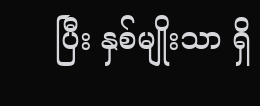ပြီး နှစ်မျိုးသာ ရှိ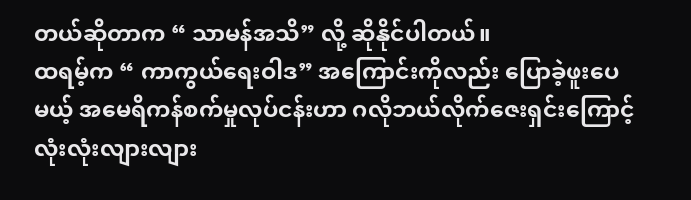တယ်ဆိုတာက “ သာမန်အသိ” လို့ ဆိုနိုင်ပါတယ်။
ထရမ့်က “ ကာကွယ်ရေးဝါဒ” အကြောင်းကိုလည်း ပြောခဲ့ဖူးပေမယ့် အမေရိကန်စက်မှုလုပ်ငန်းဟာ ဂလိုဘယ်လိုက်ဇေးရှင်းကြောင့် လုံးလုံးလျားလျား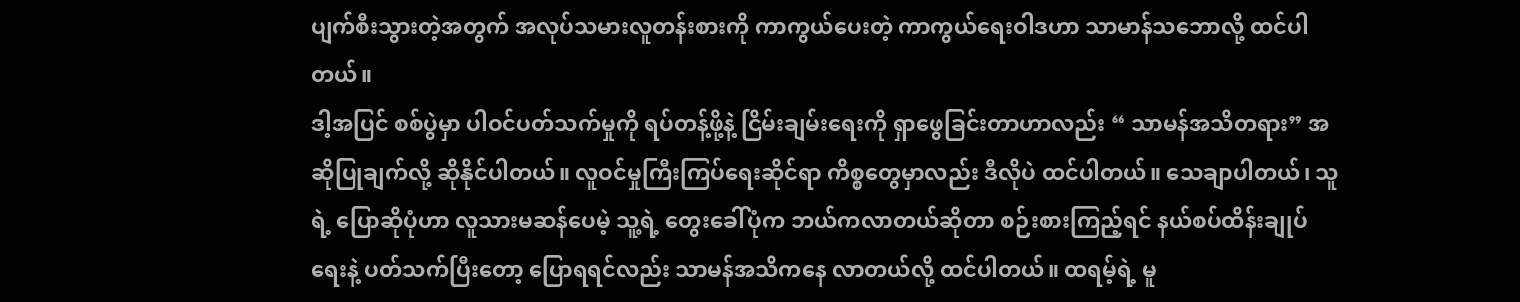ပျက်စီးသွားတဲ့အတွက် အလုပ်သမားလူတန်းစားကို ကာကွယ်ပေးတဲ့ ကာကွယ်ရေးဝါဒဟာ သာမာန်သဘောလို့ ထင်ပါတယ်။
ဒါ့အပြင် စစ်ပွဲမှာ ပါဝင်ပတ်သက်မှုကို ရပ်တန့်ဖို့နဲ့ ငြိမ်းချမ်းရေးကို ရှာဖွေခြင်းတာဟာလည်း “ သာမန်အသိတရား” အဆိုပြုချက်လို့ ဆိုနိုင်ပါတယ်။ လူဝင်မှုကြီးကြပ်ရေးဆိုင်ရာ ကိစ္စတွေမှာလည်း ဒီလိုပဲ ထင်ပါတယ်။ သေချာပါတယ်၊ သူရဲ့ ပြောဆိုပုံဟာ လူသားမဆန်ပေမဲ့ သူ့ရဲ့ တွေးခေါ်ပုံက ဘယ်ကလာတယ်ဆိုတာ စဉ်းစားကြည့်ရင် နယ်စပ်ထိန်းချုပ်ရေးနဲ့ ပတ်သက်ပြီးတော့ ပြောရရင်လည်း သာမန်အသိကနေ လာတယ်လို့ ထင်ပါတယ်။ ထရမ့်ရဲ့ မူ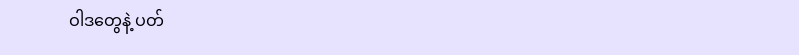ဝါဒတွေနဲ့ ပတ်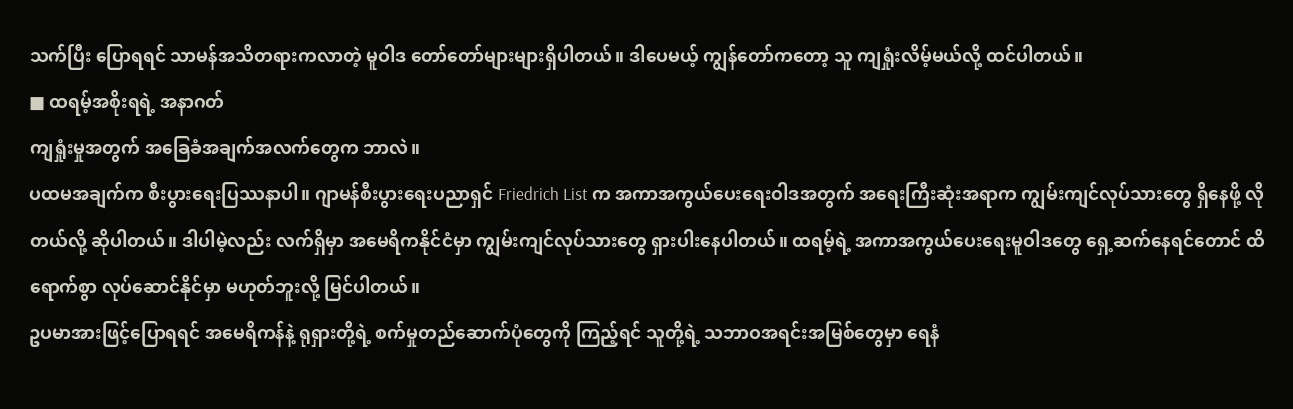သက်ပြီး ပြောရရင် သာမန်အသိတရားကလာတဲ့ မူဝါဒ တော်တော်များများရှိပါတယ်။ ဒါပေမယ့် ကျွန်တော်ကတော့ သူ ကျရှုံးလိမ့်မယ်လို့ ထင်ပါတယ်။
■ ထရမ့်အစိုးရရဲ့ အနာဂတ်
ကျရှုံးမှုအတွက် အခြေခံအချက်အလက်တွေက ဘာလဲ။
ပထမအချက်က စီးပွားရေးပြဿနာပါ။ ဂျာမန်စီးပွားရေးပညာရှင် Friedrich List က အကာအကွယ်ပေးရေးဝါဒအတွက် အရေးကြီးဆုံးအရာက ကျွမ်းကျင်လုပ်သားတွေ ရှိနေဖို့ လိုတယ်လို့ ဆိုပါတယ်။ ဒါပါမဲ့လည်း လက်ရှိမှာ အမေရိကနိုင်ငံမှာ ကျွမ်းကျင်လုပ်သားတွေ ရှားပါးနေပါတယ်။ ထရမ့်ရဲ့ အကာအကွယ်ပေးရေးမူဝါဒတွေ ရှေ့ဆက်နေရင်တောင် ထိရောက်စွာ လုပ်ဆောင်နိုင်မှာ မဟုတ်ဘူးလို့ မြင်ပါတယ်။
ဥပမာအားဖြင့်ပြောရရင် အမေရိကန်နဲ့ ရုရှားတို့ရဲ့ စက်မှုတည်ဆောက်ပုံတွေကို ကြည့်ရင် သူတို့ရဲ့ သဘာဝအရင်းအမြစ်တွေမှာ ရေနံ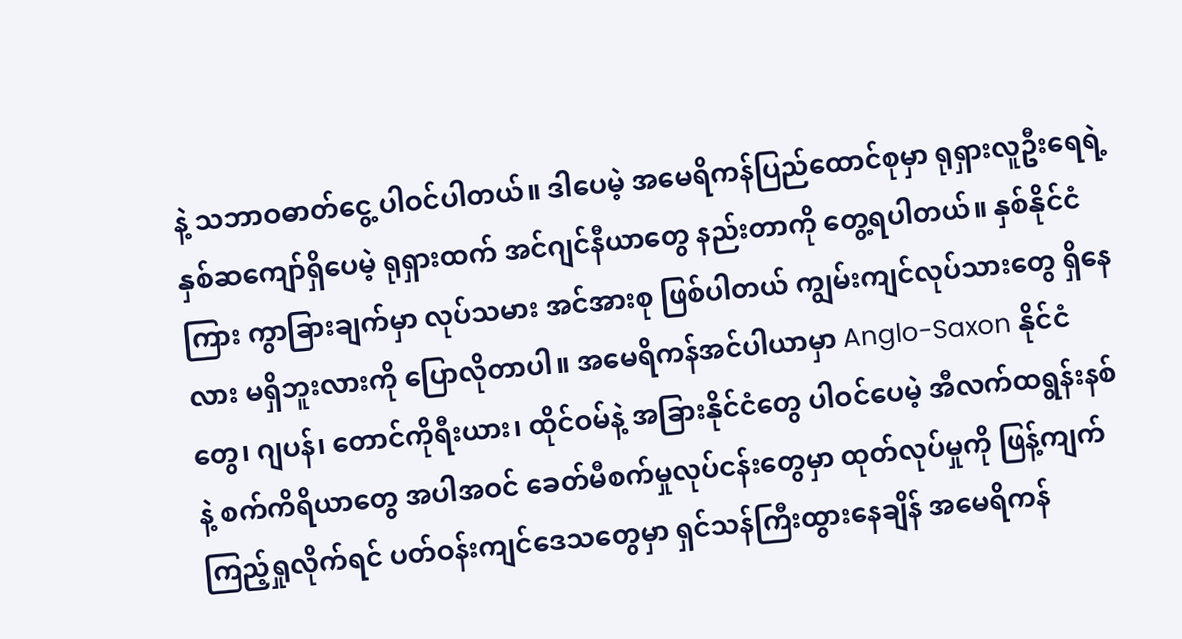နဲ့ သဘာဝဓာတ်ငွေ့ ပါဝင်ပါတယ်။ ဒါပေမဲ့ အမေရိကန်ပြည်ထောင်စုမှာ ရုရှားလူဦးရေရဲ့ နှစ်ဆကျော်ရှိပေမဲ့ ရုရှားထက် အင်ဂျင်နီယာတွေ နည်းတာကို တွေ့ရပါတယ်။ နှစ်နိုင်ငံကြား ကွာခြားချက်မှာ လုပ်သမား အင်အားစု ဖြစ်ပါတယ် ကျွမ်းကျင်လုပ်သားတွေ ရှိနေလား မရှိဘူးလားကို ပြောလိုတာပါ။ အမေရိကန်အင်ပါယာမှာ Anglo-Saxon နိုင်ငံတွေ၊ ဂျပန်၊ တောင်ကိုရီးယား၊ ထိုင်ဝမ်နဲ့ အခြားနိုင်ငံတွေ ပါဝင်ပေမဲ့ အီလက်ထရွန်းနစ်နဲ့ စက်ကိရိယာတွေ အပါအဝင် ခေတ်မီစက်မှုလုပ်ငန်းတွေမှာ ထုတ်လုပ်မှုကို ဖြန့်ကျက်ကြည့်ရှုလိုက်ရင် ပတ်ဝန်းကျင်ဒေသတွေမှာ ရှင်သန်ကြီးထွားနေချိန် အမေရိကန်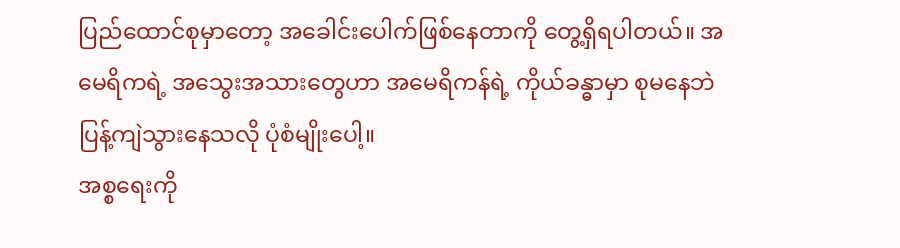ပြည်ထောင်စုမှာတော့ အခေါင်းပေါက်ဖြစ်နေတာကို တွေ့ရှိရပါတယ်။ အမေရိကရဲ့ အသွေးအသားတွေဟာ အမေရိကန်ရဲ့ ကိုယ်ခန္ဓာမှာ စုမနေဘဲ ပြန့်ကျဲသွားနေသလို ပုံစံမျိုးပေါ့။
အစ္စရေးကို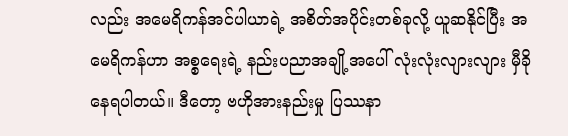လည်း အမေရိကန်အင်ပါယာရဲ့ အစိတ်အပိုင်းတစ်ခုလို့ ယူဆနိုင်ပြီး အမေရိကန်ဟာ အစ္စရေးရဲ့ နည်းပညာအချို့အပေါ် လုံးလုံးလျားလျား မှီခိုနေရပါတယ်။ ဒီတော့ ဗဟိုအားနည်းမှု ပြဿနာ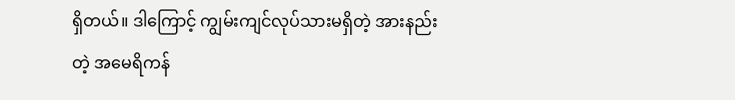ရှိတယ်။ ဒါကြောင့် ကျွမ်းကျင်လုပ်သားမရှိတဲ့ အားနည်းတဲ့ အမေရိကန်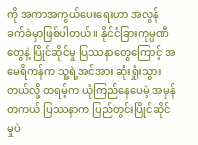ကို အကာအကွယ်ပေးရေးဟာ အလွန်ခက်ခဲမှာဖြစ်ပါတယ်။ နိုင်ငံခြားကုမ္ပဏီတွေနဲ့ ပြိုင်ဆိုင်မှု ပြဿနာတွေကြောင့် အမေရိကန်က သူ့ရဲ့အင်အား ဆုံးရှုံးသွားတယ်လို့ ထရမ့်က ယုံကြည်နေပေမဲ့ အမှန်တကယ် ပြဿနာက ပြည်တွင်းပြိုင်ဆိုင်မှုပဲ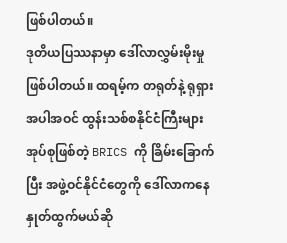ဖြစ်ပါတယ်။
ဒုတိယပြဿနာမှာ ဒေါ်လာလွှမ်းမိုးမှု ဖြစ်ပါတယ်။ ထရမ့်က တရုတ်နဲ့ ရုရှားအပါအဝင် ထွန်းသစ်စနိုင်ငံကြီးများ အုပ်စုဖြစ်တဲ့ BRICS ကို ခြိမ်းခြောက်ပြီး အဖွဲ့ဝင်နိုင်ငံတွေကို ဒေါ်လာကနေ နှုတ်ထွက်မယ်ဆို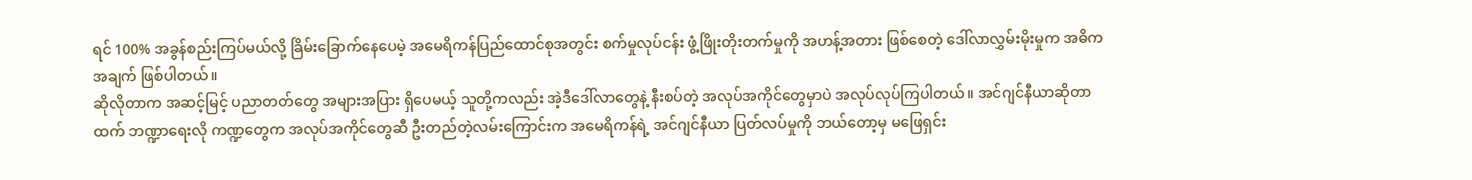ရင် 100% အခွန်စည်းကြပ်မယ်လို့ ခြိမ်းခြောက်နေပေမဲ့ အမေရိကန်ပြည်ထောင်စုအတွင်း စက်မှုလုပ်ငန်း ဖွံ့ဖြိုးတိုးတက်မှုကို အဟန့်အတား ဖြစ်စေတဲ့ ဒေါ်လာလွှမ်းမိုးမှုက အဓိကအချက် ဖြစ်ပါတယ်။
ဆိုလိုတာက အဆင့်မြင့် ပညာတတ်တွေ အများအပြား ရှိပေမယ့် သူတို့ကလည်း အဲ့ဒီဒေါ်လာတွေနဲ့ နီးစပ်တဲ့ အလုပ်အကိုင်တွေမှာပဲ အလုပ်လုပ်ကြပါတယ်။ အင်ဂျင်နီယာဆိုတာထက် ဘဏ္ဍာရေးလို ကဏ္ဍတွေက အလုပ်အကိုင်တွေဆီ ဦးတည်တဲ့လမ်းကြောင်းက အမေရိကန်ရဲ့ အင်ဂျင်နီယာ ပြတ်လပ်မှုကို ဘယ်တော့မှ မဖြေရှင်း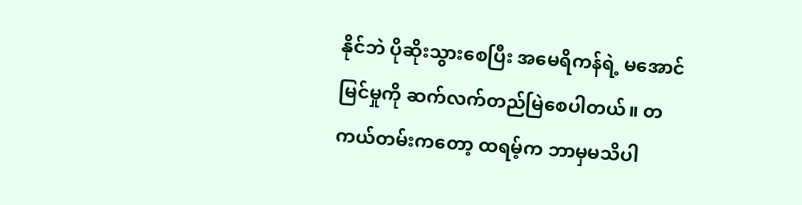နိုင်ဘဲ ပိုဆိုးသွားစေပြီး အမေရိကန်ရဲ့ မအောင်မြင်မှုကို ဆက်လက်တည်မြဲစေပါတယ်။ တကယ်တမ်းကတော့ ထရမ့်က ဘာမှမသိပါ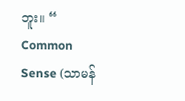ဘူး။ “ Common Sense (သာမန်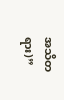အသိတရား)”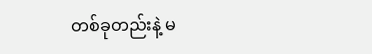တစ်ခုတည်းနဲ့ မ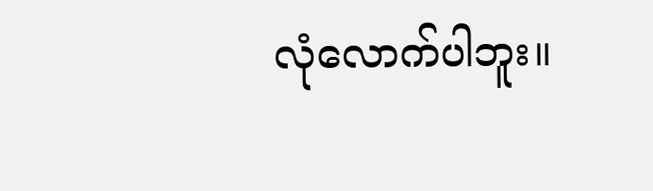လုံလောက်ပါဘူး။